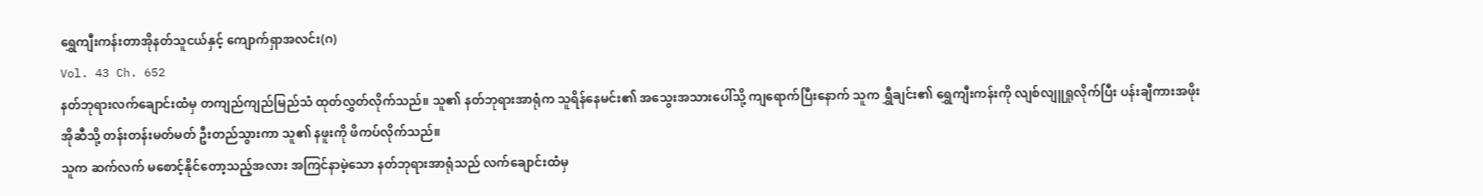ရွှေကျီးကန်းတာအိုနတ်သူငယ်နှင့် ကျောက်ရှာအလင်း(ဂ)
Vol. 43 Ch. 652
နတ်ဘုရားလက်ချောင်းထံမှ တကျည်ကျည်မြည်သံ ထုတ်လွှတ်လိုက်သည်။ သူ၏ နတ်ဘုရားအာရုံက သူရိန်နေမင်း၏ အသွေးအသားပေါ်သို့ ကျရောက်ပြီးနောက် သူက ရွှီချင်း၏ ရွှေကျီးကန်းကို လျစ်လျူရှုလိုက်ပြီး ပန်းချီကားအဖိုးအိုဆီသို့ တန်းတန်းမတ်မတ် ဦးတည်သွားကာ သူ၏ နဖူးကို ဖိကပ်လိုက်သည်။
သူက ဆက်လက် မစောင့်နိုင်တော့သည့်အလား အကြင်နာမဲ့သော နတ်ဘုရားအာရုံသည် လက်ချောင်းထံမှ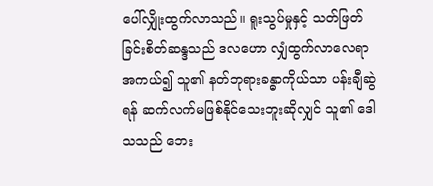ပေါ်လျှိုးထွက်လာသည်။ ရူးသွပ်မှုနှင့် သတ်ဖြတ်ခြင်းစိတ်ဆန္ဒသည် ဒလဟော လျှံထွက်လာလေရာ အကယ်၍ သူ၏ နတ်ဘုရားခန္ဓာကိုယ်သာ ပန်းချီဆွဲရန် ဆက်လက်မဖြစ်နိုင်သေးဘူးဆိုလျှင် သူ၏ ဒေါသသည် ဘေး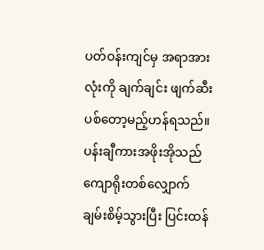ပတ်ဝန်းကျင်မှ အရာအားလုံးကို ချက်ချင်း ဖျက်ဆီးပစ်တော့မည့်ဟန်ရသည်။
ပန်းချီကားအဖိုးအိုသည် ကျောရိုးတစ်လျှောက် ချမ်းစိမ့်သွားပြီး ပြင်းထန်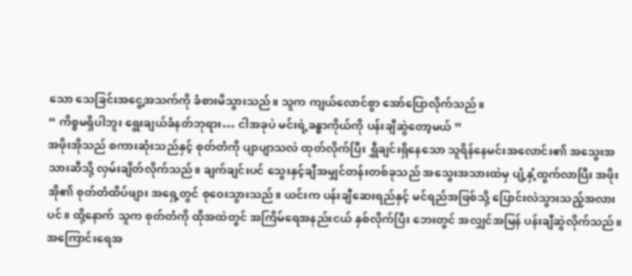သော သေခြင်းအငွေ့အသက်ကို ခံစားမိသွားသည်။ သူက ကျယ်လောင်စွာ အော်ပြောလိုက်သည်။
“ ကိစ္စမရှိပါဘူး ရွေးချယ်ခံနတ်ဘုရား… ငါအခုပဲ မင်းရဲ့ခန္ဓာကိုယ်ကို ပန်းချီဆွဲတော့မယ် ”
အဖိုးအိုသည် စကားဆုံးသည်နှင့် စုတ်တံကို ပျာပျာသလဲ ထုတ်လိုက်ပြီး ရွှီချင်းရှိနေသော သူရိန်နေမင်းအလောင်း၏ အသွေးအသားဆီသို့ လှမ်းချိတ်လိုက်သည်။ ချက်ချင်းပင် သွေးနှင့်ချီအမျှင်တန်းတစ်ခုသည် အသွေးအသားထဲမှ ပျံ့နှံ့ထွက်လာပြီး အဖိုးအို၏ စုတ်တံထိပ်ဖျား အရှေ့တွင် စုဝေးသွားသည်။ ယင်းက ပန်းချီဆေးရည်နှင့် မင်ရည်အဖြစ်သို့ ပြောင်းလဲသွားသည့်အလားပင်။ ထို့နောက် သူက စုတ်တံကို ထိုအထဲတွင် အကြိမ်ရေအနည်းငယ် နှစ်လိုက်ပြီး ဘေးတွင် အလျှင်အမြန် ပန်းချီဆွဲလိုက်သည်။
အကြောင်းရေအ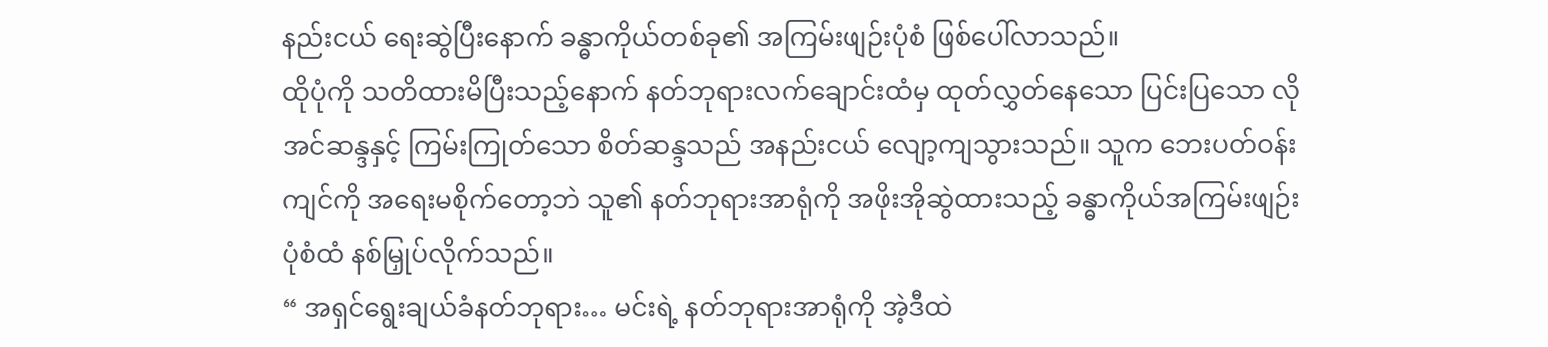နည်းငယ် ရေးဆွဲပြီးနောက် ခန္ဓာကိုယ်တစ်ခု၏ အကြမ်းဖျဉ်းပုံစံ ဖြစ်ပေါ်လာသည်။
ထိုပုံကို သတိထားမိပြီးသည့်နောက် နတ်ဘုရားလက်ချောင်းထံမှ ထုတ်လွှတ်နေသော ပြင်းပြသော လိုအင်ဆန္ဒနှင့် ကြမ်းကြုတ်သော စိတ်ဆန္ဒသည် အနည်းငယ် လျော့ကျသွားသည်။ သူက ဘေးပတ်ဝန်းကျင်ကို အရေးမစိုက်တော့ဘဲ သူ၏ နတ်ဘုရားအာရုံကို အဖိုးအိုဆွဲထားသည့် ခန္ဓာကိုယ်အကြမ်းဖျဉ်းပုံစံထံ နစ်မြှုပ်လိုက်သည်။
“ အရှင်ရွေးချယ်ခံနတ်ဘုရား… မင်းရဲ့ နတ်ဘုရားအာရုံကို အဲ့ဒီထဲ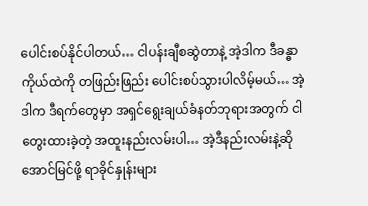ပေါင်းစပ်နိုင်ပါတယ်… ငါပန်းချီစဆွဲတာနဲ့ အဲ့ဒါက ဒီခန္ဓာကိုယ်ထဲကို တဖြည်းဖြည်း ပေါင်းစပ်သွားပါလိမ့်မယ်… အဲ့ဒါက ဒီရက်တွေမှာ အရှင်ရွေးချယ်ခံနတ်ဘုရားအတွက် ငါတွေးထားခဲ့တဲ့ အထူးနည်းလမ်းပါ… အဲ့ဒီနည်းလမ်းနဲ့ဆို အောင်မြင်ဖို့ ရာခိုင်နှုန်းများ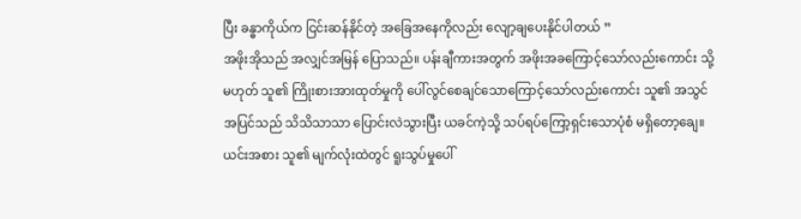ပြီး ခန္ဓာကိုယ်က ငြင်းဆန်နိုင်တဲ့ အခြေအနေကိုလည်း လျော့ချပေးနိုင်ပါတယ် ”
အဖိုးအိုသည် အလျှင်အမြန် ပြောသည်။ ပန်းချီကားအတွက် အဖိုးအခကြောင့်သော်လည်းကောင်း သို့မဟုတ် သူ၏ ကြိုးစားအားထုတ်မှုကို ပေါ်လွင်စေချင်သောကြောင့်သော်လည်းကောင်း သူ၏ အသွင်အပြင်သည် သိသိသာသာ ပြောင်းလဲသွားပြီး ယခင်ကဲ့သို့ သပ်ရပ်ကြော့ရှင်းသောပုံစံ မရှိတော့ချေ။ ယင်းအစား သူ၏ မျက်လုံးထဲတွင် ရူးသွပ်မှုပေါ်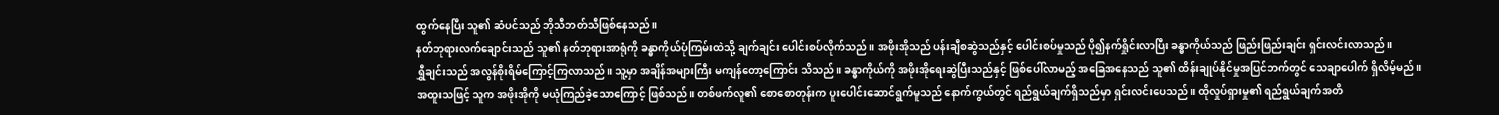ထွက်နေပြီး သူ၏ ဆံပင်သည် ဘိုသီဘတ်သီဖြစ်နေသည်။
နတ်ဘုရားလက်ချောင်းသည် သူ၏ နတ်ဘုရားအာရုံကို ခန္ဓာကိုယ်ပုံကြမ်းထဲသို့ ချက်ချင်း ပေါင်းစပ်လိုက်သည်။ အဖိုးအိုသည် ပန်းချီစဆွဲသည်နှင့် ပေါင်းစပ်မှုသည် ပို၍နက်ရှိုင်းလာပြီး ခန္ဓာကိုယ်သည် ဖြည်းဖြည်းချင်း ရှင်းလင်းလာသည်။
ရွှီချင်းသည် အလွန်စိုးရိမ်ကြောင့်ကြလာသည်။ သူ့မှာ အချိန်အများကြီး မကျန်တော့ကြောင်း သိသည်။ ခန္ဓာကိုယ်ကို အဖိုးအိုရေးဆွဲပြီးသည်နှင့် ဖြစ်ပေါ်လာမည့် အခြေအနေသည် သူ၏ ထိန်းချုပ်နိုင်မှုအပြင်ဘက်တွင် သေချာပေါက် ရှိလိမ့်မည်။
အထူးသဖြင့် သူက အဖိုးအိုကို မယုံကြည်ခဲ့သောကြောင့် ဖြစ်သည်။ တစ်ဖက်လူ၏ စောစောတုန်းက ပူးပေါင်းဆောင်ရွက်မူသည် နောက်ကွယ်တွင် ရည်ရွယ်ချက်ရှိသည်မှာ ရှင်းလင်းပေသည်။ ထိုလှုပ်ရှားမှု၏ ရည်ရွယ်ချက်အတိ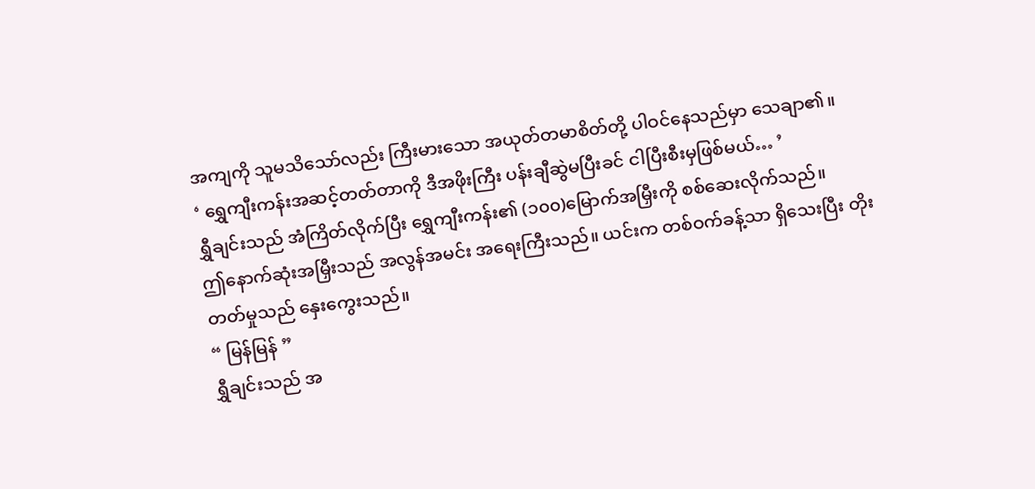အကျကို သူမသိသော်လည်း ကြီးမားသော အယုတ်တမာစိတ်တို့ ပါဝင်နေသည်မှာ သေချာ၏။
‘ ရွှေကျီးကန်းအဆင့်တတ်တာကို ဒီအဖိုးကြီး ပန်းချီဆွဲမပြီးခင် ငါပြီးစီးမှဖြစ်မယ်… ’
ရွှီချင်းသည် အံကြိတ်လိုက်ပြီး ရွှေကျီးကန်း၏ (၁၀၀)မြောက်အမြှီးကို စစ်ဆေးလိုက်သည်။
ဤနောက်ဆုံးအမြှီးသည် အလွန်အမင်း အရေးကြီးသည်။ ယင်းက တစ်ဝက်ခန့်သာ ရှိသေးပြီး တိုးတတ်မှုသည် နှေးကွေးသည်။
“ မြန်မြန် ”
ရွှီချင်းသည် အ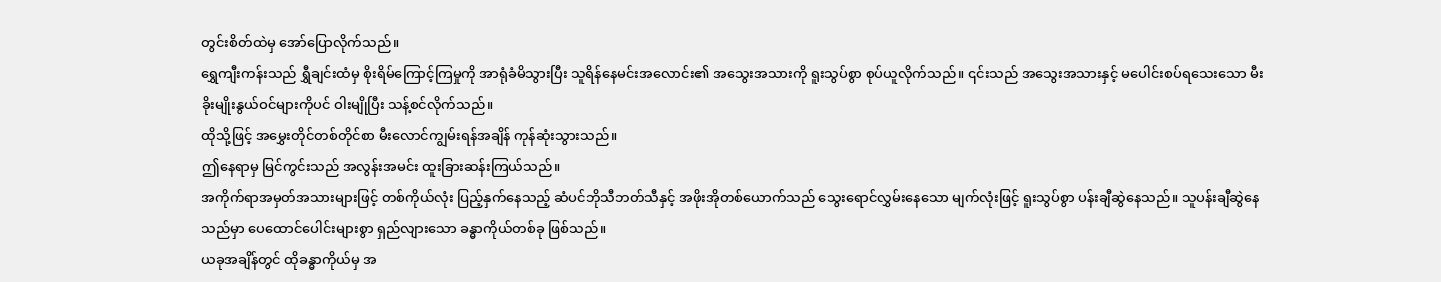တွင်းစိတ်ထဲမှ အော်ပြောလိုက်သည်။
ရွှေကျီးကန်းသည် ရွှီချင်းထံမှ စိုးရိမ်ကြောင့်ကြမှုကို အာရုံခံမိသွားပြီး သူရိန်နေမင်းအလောင်း၏ အသွေးအသားကို ရူးသွပ်စွာ စုပ်ယူလိုက်သည်။ ၎င်းသည် အသွေးအသားနှင့် မပေါင်းစပ်ရသေးသော မီးခိုးမျိုးနွယ်ဝင်များကိုပင် ဝါးမျိုပြီး သန့်စင်လိုက်သည်။
ထိုသို့ဖြင့် အမွှေးတိုင်တစ်တိုင်စာ မီးလောင်ကျွမ်းရန်အချိန် ကုန်ဆုံးသွားသည်။
ဤနေရာမှ မြင်ကွင်းသည် အလွန်းအမင်း ထူးခြားဆန်းကြယ်သည်။
အကိုက်ရာအမှတ်အသားများဖြင့် တစ်ကိုယ်လုံး ပြည့်နှက်နေသည့် ဆံပင်ဘိုသီဘတ်သီနှင့် အဖိုးအိုတစ်ယောက်သည် သွေးရောင်လွှမ်းနေသော မျက်လုံးဖြင့် ရူးသွပ်စွာ ပန်းချီဆွဲနေသည်။ သူပန်းချီဆွဲနေသည်မှာ ပေထောင်ပေါင်းများစွာ ရှည်လျားသော ခန္ဓာကိုယ်တစ်ခု ဖြစ်သည်။
ယခုအချိန်တွင် ထိုခန္ဓာကိုယ်မှ အ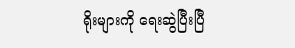ရိုးများကို ရေးဆွဲပြီးပြီ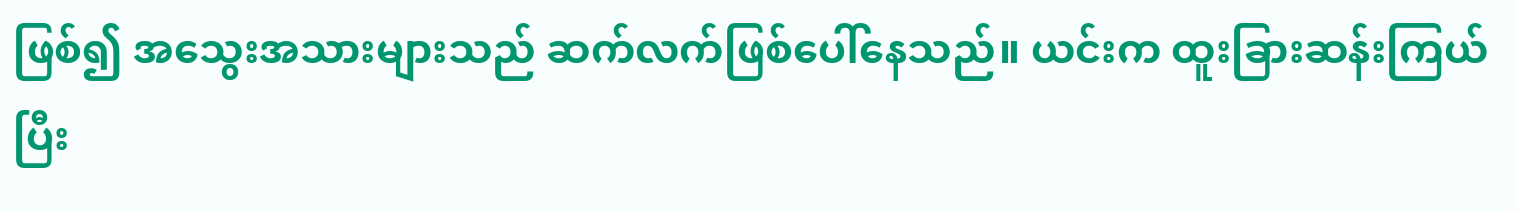ဖြစ်၍ အသွေးအသားများသည် ဆက်လက်ဖြစ်ပေါ်နေသည်။ ယင်းက ထူးခြားဆန်းကြယ်ပြီး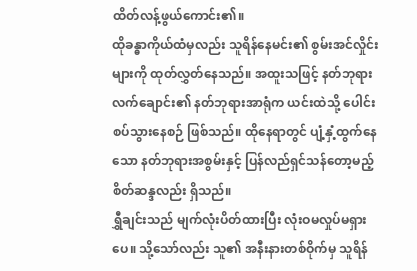ထိတ်လန့်ဖွယ်ကောင်း၏။
ထိုခန္ဓာကိုယ်ထံမှလည်း သူရိန်နေမင်း၏ စွမ်းအင်လှိုင်းများကို ထုတ်လွှတ်နေသည်။ အထူးသဖြင့် နတ်ဘုရားလက်ချောင်း၏ နတ်ဘုရားအာရုံက ယင်းထဲသို့ ပေါင်းစပ်သွားနေစဉ် ဖြစ်သည်။ ထိုနေရာတွင် ပျံ့နှံ့ထွက်နေသော နတ်ဘုရားအစွမ်းနှင့် ပြန်လည်ရှင်သန်တော့မည့် စိတ်ဆန္ဒလည်း ရှိသည်။
ရွှီချင်းသည် မျက်လုံးပိတ်ထားပြီး လုံးဝမလှုပ်မရှားပေ။ သို့သော်လည်း သူ၏ အနီးနားတစ်ဝိုက်မှ သူရိန်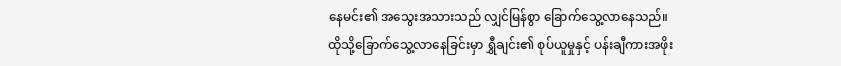နေမင်း၏ အသွေးအသားသည် လျှင်မြန်စွာ ခြောက်သွေ့လာနေသည်။
ထိုသို့ခြောက်သွေ့လာနေခြင်းမှာ ရွှီချင်း၏ စုပ်ယူမှုနှင့် ပန်းချီကားအဖိုး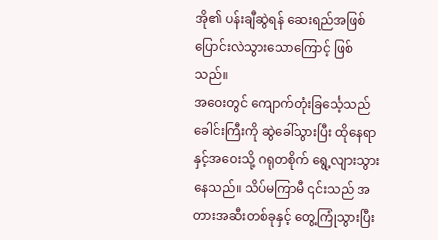အို၏ ပန်းချီဆွဲရန် ဆေးရည်အဖြစ် ပြောင်းလဲသွားသောကြောင့် ဖြစ်သည်။
အဝေးတွင် ကျောက်တုံးခြင်္သေ့သည် ခေါင်းကြီးကို ဆွဲခေါ်သွားပြီး ထိုနေရာနှင့်အဝေးသို့ ဂရုတစိုက် ရွေ့လျားသွားနေသည်။ သိပ်မကြာမီ ၎င်းသည် အတားအဆီးတစ်ခုနှင့် တွေ့ကြုံသွားပြီး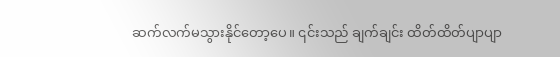ဆက်လက်မသွားနိုင်တော့ပေ။ ၎င်းသည် ချက်ချင်း ထိတ်ထိတ်ပျာပျာ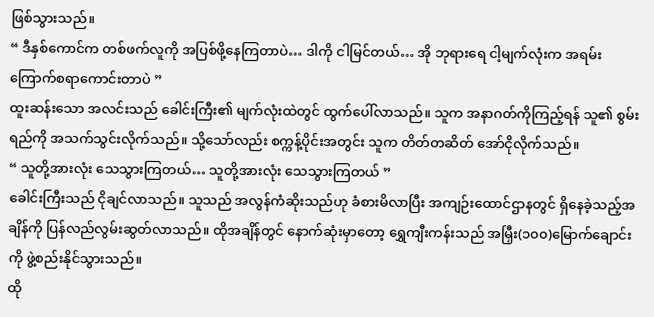ဖြစ်သွားသည်။
“ ဒီနှစ်ကောင်က တစ်ဖက်လူကို အပြစ်ဖို့နေကြတာပဲ… ဒါကို ငါမြင်တယ်… အို ဘုရားရေ ငါ့မျက်လုံးက အရမ်းကြောက်စရာကောင်းတာပဲ ”
ထူးဆန်းသော အလင်းသည် ခေါင်းကြီး၏ မျက်လုံးထဲတွင် ထွက်ပေါ်လာသည်။ သူက အနာဂတ်ကိုကြည့်ရန် သူ၏ စွမ်းရည်ကို အသက်သွင်းလိုက်သည်။ သို့သော်လည်း စက္ကန့်ပိုင်းအတွင်း သူက တိတ်တဆိတ် အော်ငိုလိုက်သည်။
“ သူတို့အားလုံး သေသွားကြတယ်… သူတို့အားလုံး သေသွားကြတယ် ”
ခေါင်းကြီးသည် ငိုချင်လာသည်။ သူသည် အလွန်ကံဆိုးသည်ဟု ခံစားမိလာပြီး အကျဉ်းထောင်ဌာနတွင် ရှိနေခဲ့သည့်အချိန်ကို ပြန်လည်လွမ်းဆွတ်လာသည်။ ထိုအချိန်တွင် နောက်ဆုံးမှာတော့ ရွှေကျီးကန်းသည် အမြှီး(၁၀၀)မြောက်ချောင်းကို ဖွဲ့စည်းနိုင်သွားသည်။
ထို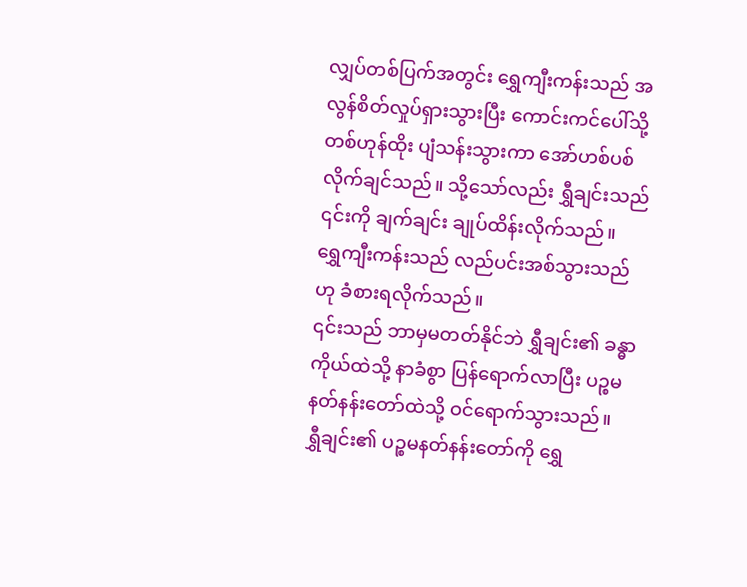လျှပ်တစ်ပြက်အတွင်း ရွှေကျီးကန်းသည် အလွန်စိတ်လှုပ်ရှားသွားပြီး ကောင်းကင်ပေါ်သို့ တစ်ဟုန်ထိုး ပျံသန်းသွားကာ အော်ဟစ်ပစ်လိုက်ချင်သည်။ သို့သော်လည်း ရွှီချင်းသည် ၎င်းကို ချက်ချင်း ချုပ်ထိန်းလိုက်သည်။
ရွှေကျီးကန်းသည် လည်ပင်းအစ်သွားသည်ဟု ခံစားရလိုက်သည်။
၎င်းသည် ဘာမှမတတ်နိုင်ဘဲ ရွှီချင်း၏ ခန္ဓာကိုယ်ထဲသို့ နာခံစွာ ပြန်ရောက်လာပြီး ပဉ္စမနတ်နန်းတော်ထဲသို့ ဝင်ရောက်သွားသည်။
ရွှီချင်း၏ ပဉ္စမနတ်နန်းတော်ကို ရွှေ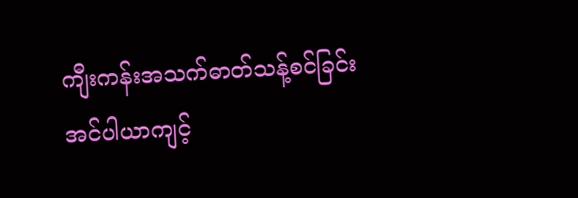ကျီးကန်းအသက်ဓာတ်သန့်စင်ခြင်း အင်ပါယာကျင့်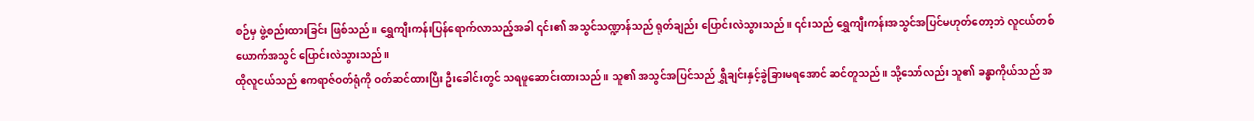စဉ်မှ ဖွဲ့စည်းထားခြင်း ဖြစ်သည်။ ရွှေကျီးကန်းပြန်ရောက်လာသည့်အခါ ၎င်း၏ အသွင်သဏ္ဍာန်သည် ရုတ်ချည်း ပြောင်းလဲသွားသည်။ ၎င်းသည် ရွှေကျီးကန်းအသွင်အပြင်မဟုတ်တော့ဘဲ လူငယ်တစ်ယောက်အသွင် ပြောင်းလဲသွားသည်။
ထိုလူငယ်သည် ဧကရာဇ်ဝတ်ရုံကို ဝတ်ဆင်ထားပြီး ဦးခေါင်းတွင် သရဖူဆောင်းထားသည်။ သူ၏ အသွင်အပြင်သည် ရွှီချင်းနှင့်ခွဲခြားမရအောင် ဆင်တူသည်။ သို့သော်လည်း သူ၏ ခန္ဓာကိုယ်သည် အ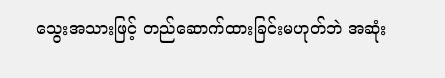သွေးအသားဖြင့် တည်ဆောက်ထားခြင်းမဟုတ်ဘဲ အဆုံး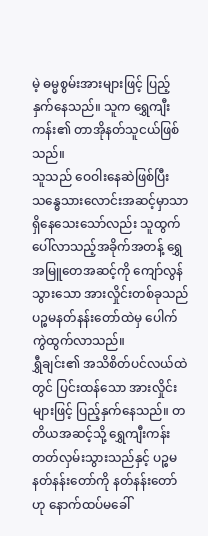မဲ့ ဓမ္မစွမ်းအားများဖြင့် ပြည့်နှက်နေသည်။ သူက ရွှေကျီးကန်း၏ တာအိုနတ်သူငယ်ဖြစ်သည်။
သူသည် ဝေဝါးနေဆဲဖြစ်ပြီး သန္ဓေသားလောင်းအဆင့်မှာသာ ရှိနေသေးသော်လည်း သူထွက်ပေါ်လာသည့်အခိုက်အတန့် ရွှေအမြူတေအဆင့်ကို ကျော်လွန်သွားသော အားလှိုင်းတစ်ခုသည် ပဉ္စမနတ်နန်းတော်ထဲမှ ပေါက်ကွဲထွက်လာသည်။
ရွှီချင်း၏ အသိစိတ်ပင်လယ်ထဲတွင် ပြင်းထန်သော အားလှိုင်းများဖြင့် ပြည့်နှက်နေသည်။ တတိယအဆင့်သို့ ရွှေကျီးကန်းတတ်လှမ်းသွားသည်နှင့် ပဉ္စမနတ်နန်းတော်ကို နတ်နန်းတော်ဟု နောက်ထပ်မခေါ်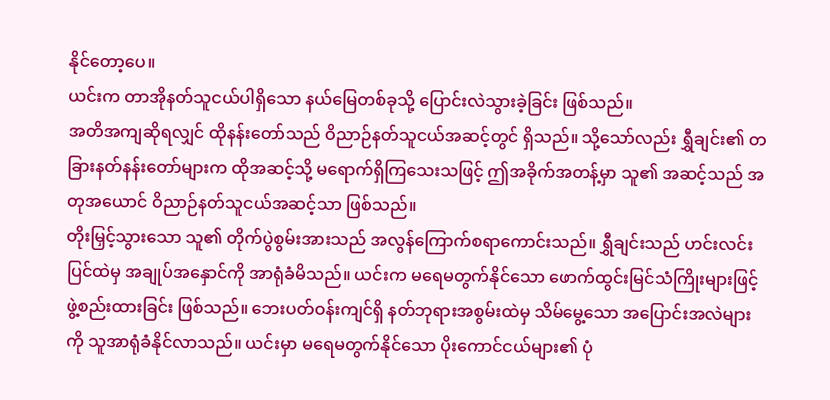နိုင်တော့ပေ။
ယင်းက တာအိုနတ်သူငယ်ပါရှိသော နယ်မြေတစ်ခုသို့ ပြောင်းလဲသွားခဲ့ခြင်း ဖြစ်သည်။
အတိအကျဆိုရလျှင် ထိုနန်းတော်သည် ဝိညာဉ်နတ်သူငယ်အဆင့်တွင် ရှိသည်။ သို့သော်လည်း ရွှီချင်း၏ တခြားနတ်နန်းတော်များက ထိုအဆင့်သို့ မရောက်ရှိကြသေးသဖြင့် ဤအခိုက်အတန့်မှာ သူ၏ အဆင့်သည် အတုအယောင် ဝိညာဉ်နတ်သူငယ်အဆင့်သာ ဖြစ်သည်။
တိုးမြှင့်သွားသော သူ၏ တိုက်ပွဲစွမ်းအားသည် အလွန်ကြောက်စရာကောင်းသည်။ ရွှီချင်းသည် ဟင်းလင်းပြင်ထဲမှ အချုပ်အနှောင်ကို အာရုံခံမိသည်။ ယင်းက မရေမတွက်နိုင်သော ဖောက်ထွင်းမြင်သံကြိုးများဖြင့် ဖွဲ့စည်းထားခြင်း ဖြစ်သည်။ ဘေးပတ်ဝန်းကျင်ရှိ နတ်ဘုရားအစွမ်းထဲမှ သိမ်မွေ့သော အပြောင်းအလဲများကို သူအာရုံခံနိုင်လာသည်။ ယင်းမှာ မရေမတွက်နိုင်သော ပိုးကောင်ငယ်များ၏ ပုံ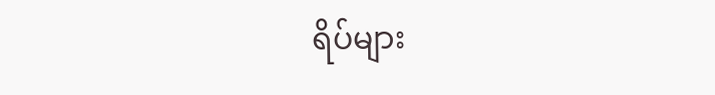ရိပ်များ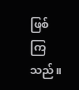ဖြစ်ကြသည်။